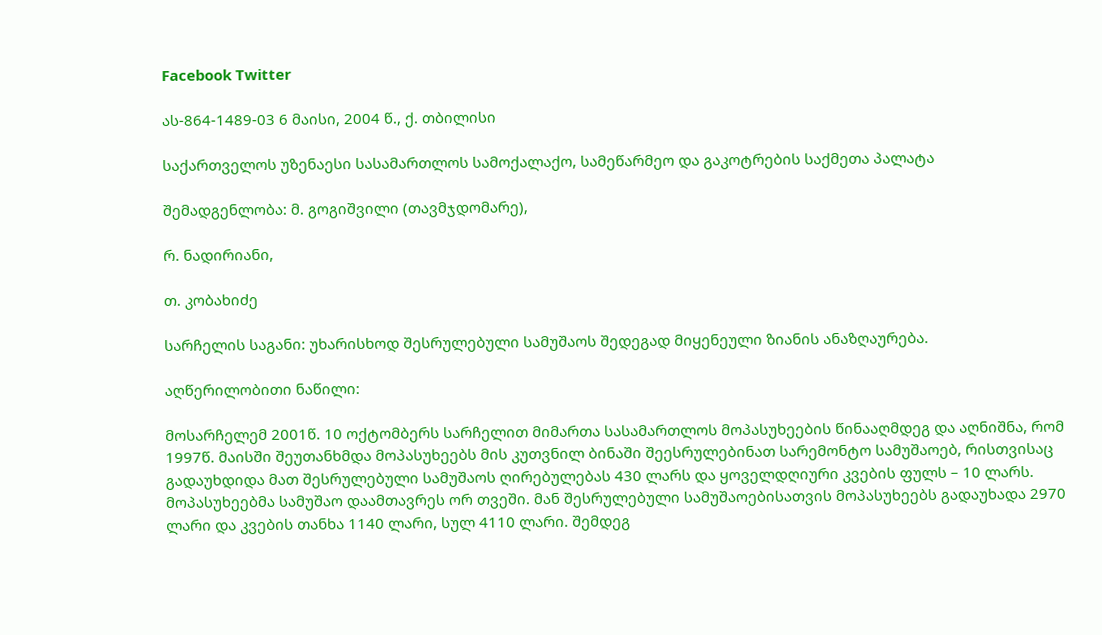Facebook Twitter

ას-864-1489-03 6 მაისი, 2004 წ., ქ. თბილისი

საქართველოს უზენაესი სასამართლოს სამოქალაქო, სამეწარმეო და გაკოტრების საქმეთა პალატა

შემადგენლობა: მ. გოგიშვილი (თავმჯდომარე),

რ. ნადირიანი,

თ. კობახიძე

სარჩელის საგანი: უხარისხოდ შესრულებული სამუშაოს შედეგად მიყენეული ზიანის ანაზღაურება.

აღწერილობითი ნაწილი:

მოსარჩელემ 2001წ. 10 ოქტომბერს სარჩელით მიმართა სასამართლოს მოპასუხეების წინააღმდეგ და აღნიშნა, რომ 1997წ. მაისში შეუთანხმდა მოპასუხეებს მის კუთვნილ ბინაში შეესრულებინათ სარემონტო სამუშაოებ, რისთვისაც გადაუხდიდა მათ შესრულებული სამუშაოს ღირებულებას 430 ლარს და ყოველდღიური კვების ფულს – 10 ლარს. მოპასუხეებმა სამუშაო დაამთავრეს ორ თვეში. მან შესრულებული სამუშაოებისათვის მოპასუხეებს გადაუხადა 2970 ლარი და კვების თანხა 1140 ლარი, სულ 4110 ლარი. შემდეგ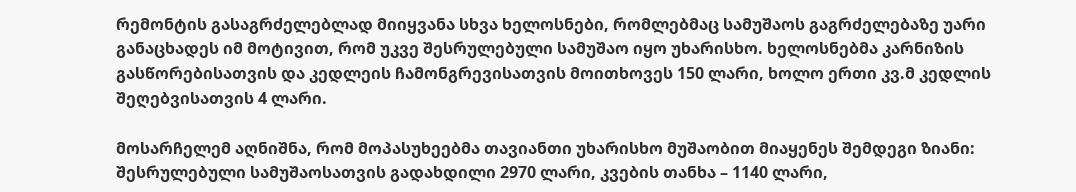რემონტის გასაგრძელებლად მიიყვანა სხვა ხელოსნები, რომლებმაც სამუშაოს გაგრძელებაზე უარი განაცხადეს იმ მოტივით, რომ უკვე შესრულებული სამუშაო იყო უხარისხო. ხელოსნებმა კარნიზის გასწორებისათვის და კედლეის ჩამონგრევისათვის მოითხოვეს 150 ლარი, ხოლო ერთი კვ.მ კედლის შეღებვისათვის 4 ლარი.

მოსარჩელემ აღნიშნა, რომ მოპასუხეებმა თავიანთი უხარისხო მუშაობით მიაყენეს შემდეგი ზიანი: შესრულებული სამუშაოსათვის გადახდილი 2970 ლარი, კვების თანხა – 1140 ლარი,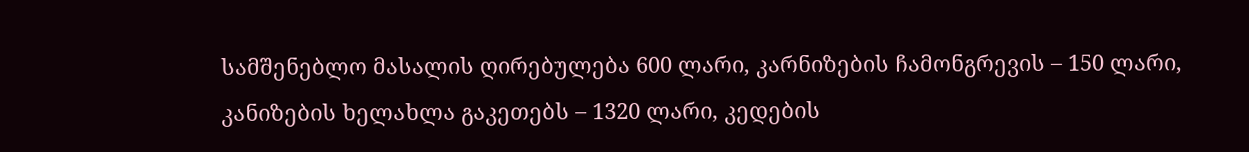სამშენებლო მასალის ღირებულება 600 ლარი, კარნიზების ჩამონგრევის – 150 ლარი, კანიზების ხელახლა გაკეთებს – 1320 ლარი, კედების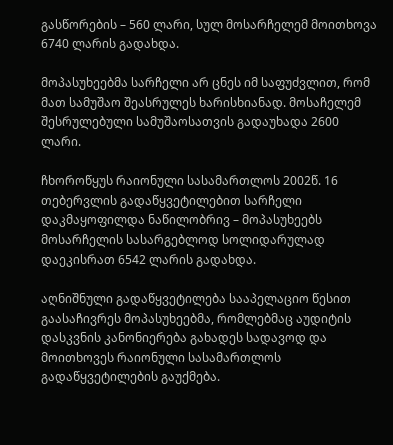გასწორების – 560 ლარი, სულ მოსარჩელემ მოითხოვა 6740 ლარის გადახდა.

მოპასუხეებმა სარჩელი არ ცნეს იმ საფუძვლით, რომ მათ სამუშაო შეასრულეს ხარისხიანად. მოსაჩელემ შესრულებული სამუშაოსათვის გადაუხადა 2600 ლარი.

ჩხოროწყუს რაიონული სასამართლოს 2002წ. 16 თებერვლის გადაწყვეტილებით სარჩელი დაკმაყოფილდა ნაწილობრივ – მოპასუხეებს მოსარჩელის სასარგებლოდ სოლიდარულად დაეკისრათ 6542 ლარის გადახდა.

აღნიშნული გადაწყვეტილება სააპელაციო წესით გაასაჩივრეს მოპასუხეებმა, რომლებმაც აუდიტის დასკვნის კანონიერება გახადეს სადავოდ და მოითხოვეს რაიონული სასამართლოს გადაწყვეტილების გაუქმება.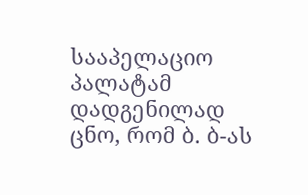სააპელაციო პალატამ დადგენილად ცნო, რომ ბ. ბ-ას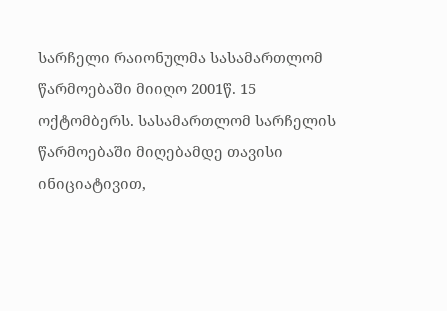სარჩელი რაიონულმა სასამართლომ წარმოებაში მიიღო 2001წ. 15 ოქტომბერს. სასამართლომ სარჩელის წარმოებაში მიღებამდე თავისი ინიციატივით,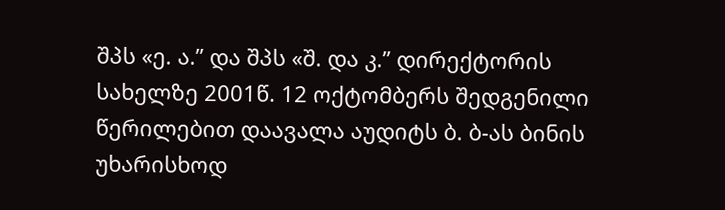შპს «ე. ა.” და შპს «შ. და კ.” დირექტორის სახელზე 2001წ. 12 ოქტომბერს შედგენილი წერილებით დაავალა აუდიტს ბ. ბ-ას ბინის უხარისხოდ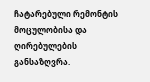ჩატარებული რემონტის მოცულობისა და ღირებულების განსაზღვრა.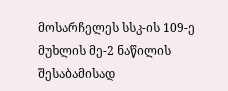მოსარჩელეს სსკ-ის 109-ე მუხლის მე-2 ნაწილის შესაბამისად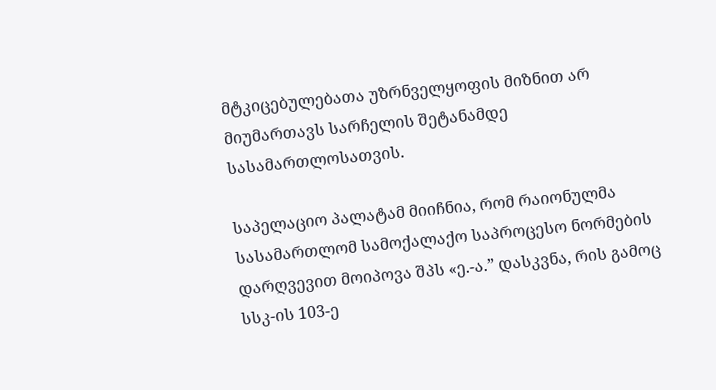მტკიცებულებათა უზრნველყოფის მიზნით არ მიუმართავს სარჩელის შეტანამდე სასამართლოსათვის.

საპელაციო პალატამ მიიჩნია, რომ რაიონულმა სასამართლომ სამოქალაქო საპროცესო ნორმების დარღვევით მოიპოვა შპს «ე.-ა.” დასკვნა, რის გამოც სსკ-ის 103-ე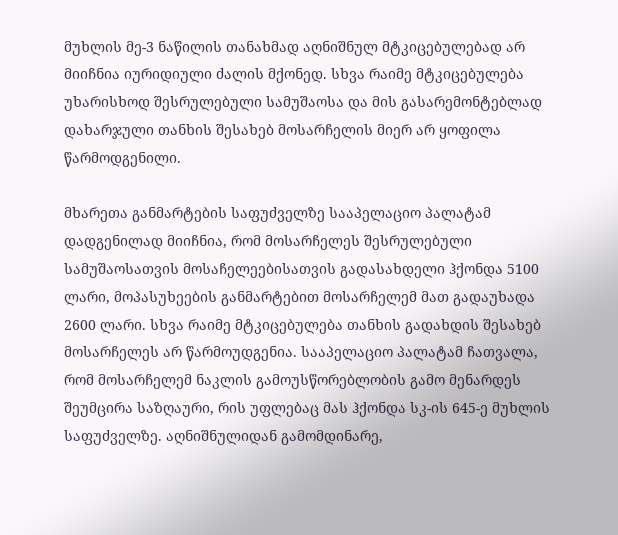მუხლის მე-3 ნაწილის თანახმად აღნიშნულ მტკიცებულებად არ მიიჩნია იურიდიული ძალის მქონედ. სხვა რაიმე მტკიცებულება უხარისხოდ შესრულებული სამუშაოსა და მის გასარემონტებლად დახარჯული თანხის შესახებ მოსარჩელის მიერ არ ყოფილა წარმოდგენილი.

მხარეთა განმარტების საფუძველზე სააპელაციო პალატამ დადგენილად მიიჩნია, რომ მოსარჩელეს შესრულებული სამუშაოსათვის მოსაჩელეებისათვის გადასახდელი ჰქონდა 5100 ლარი, მოპასუხეების განმარტებით მოსარჩელემ მათ გადაუხადა 2600 ლარი. სხვა რაიმე მტკიცებულება თანხის გადახდის შესახებ მოსარჩელეს არ წარმოუდგენია. სააპელაციო პალატამ ჩათვალა, რომ მოსარჩელემ ნაკლის გამოუსწორებლობის გამო მენარდეს შეუმცირა საზღაური, რის უფლებაც მას ჰქონდა სკ-ის 645-ე მუხლის საფუძველზე. აღნიშნულიდან გამომდინარე,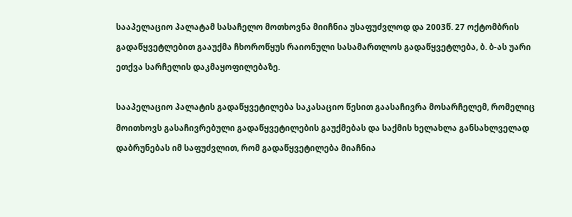სააპელაციო პალატამ სასაჩელო მოთხოვნა მიიჩნია უსაფუძვლოდ და 2003წ. 27 ოქტომბრის გადაწყვეტლებით გააუქმა ჩხოროწყუს რაიონული სასამართლოს გადაწყვეტლება, ბ. ბ-ას უარი ეთქვა სარჩელის დაკმაყოფილებაზე.

სააპელაციო პალატის გადაწყვეტილება საკასაციო წესით გაასაჩივრა მოსარჩელემ, რომელიც მოითხოვს გასაჩივრებული გადაწყვეტილების გაუქმებას და საქმის ხელახლა განსახლველად დაბრუნებას იმ საფუძვლით, რომ გადაწყვეტილება მიაჩნია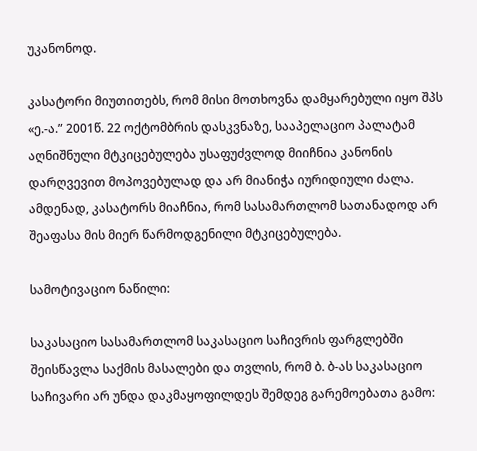უკანონოდ.

კასატორი მიუთითებს, რომ მისი მოთხოვნა დამყარებული იყო შპს «ე.-ა.” 2001წ. 22 ოქტომბრის დასკვნაზე, სააპელაციო პალატამ აღნიშნული მტკიცებულება უსაფუძვლოდ მიიჩნია კანონის დარღვევით მოპოვებულად და არ მიანიჭა იურიდიული ძალა. ამდენად, კასატორს მიაჩნია, რომ სასამართლომ სათანადოდ არ შეაფასა მის მიერ წარმოდგენილი მტკიცებულება.

სამოტივაციო ნაწილი:

საკასაციო სასამართლომ საკასაციო საჩივრის ფარგლებში შეისწავლა საქმის მასალები და თვლის, რომ ბ. ბ-ას საკასაციო საჩივარი არ უნდა დაკმაყოფილდეს შემდეგ გარემოებათა გამო: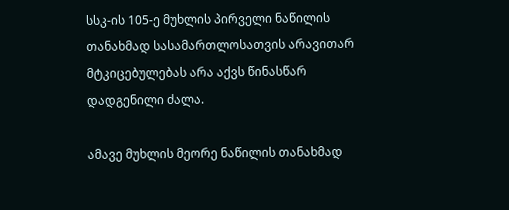სსკ-ის 105-ე მუხლის პირველი ნაწილის თანახმად სასამართლოსათვის არავითარ მტკიცებულებას არა აქვს წინასწარ დადგენილი ძალა.

ამავე მუხლის მეორე ნაწილის თანახმად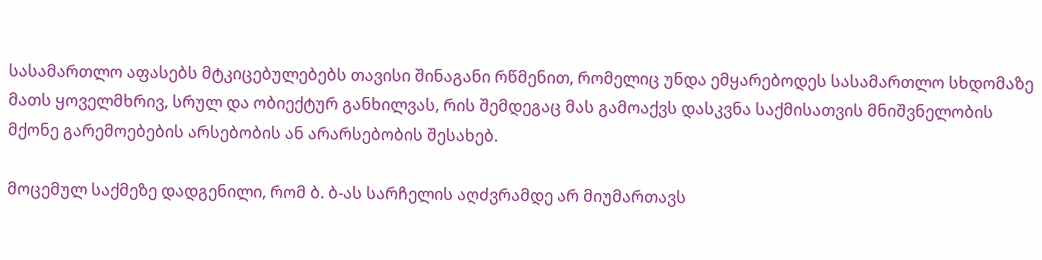სასამართლო აფასებს მტკიცებულებებს თავისი შინაგანი რწმენით, რომელიც უნდა ემყარებოდეს სასამართლო სხდომაზე მათს ყოველმხრივ, სრულ და ობიექტურ განხილვას, რის შემდეგაც მას გამოაქვს დასკვნა საქმისათვის მნიშვნელობის მქონე გარემოებების არსებობის ან არარსებობის შესახებ.

მოცემულ საქმეზე დადგენილი, რომ ბ. ბ-ას სარჩელის აღძვრამდე არ მიუმართავს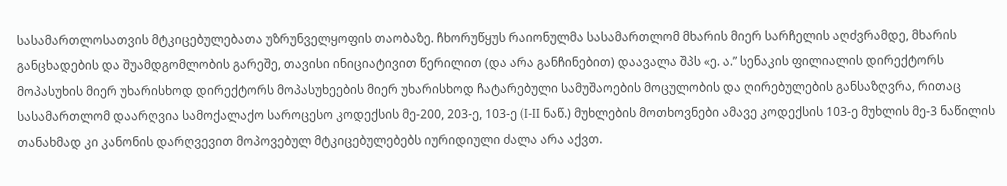სასამართლოსათვის მტკიცებულებათა უზრუნველყოფის თაობაზე. ჩხორუწყუს რაიონულმა სასამართლომ მხარის მიერ სარჩელის აღძვრამდე, მხარის განცხადების და შუამდგომლობის გარეშე, თავისი ინიციატივით წერილით (და არა განჩინებით) დაავალა შპს «ე. ა.” სენაკის ფილიალის დირექტორს მოპასუხის მიერ უხარისხოდ დირექტორს მოპასუხეების მიერ უხარისხოდ ჩატარებული სამუშაოების მოცულობის და ღირებულების განსაზღვრა, რითაც სასამართლომ დაარღვია სამოქალაქო საროცესო კოდექსის მე-200, 203-ე, 103-ე (I-II ნაწ.) მუხლების მოთხოვნები ამავე კოდექსის 103-ე მუხლის მე-3 ნაწილის თანახმად კი კანონის დარღვევით მოპოვებულ მტკიცებულებებს იურიდიული ძალა არა აქვთ.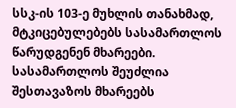სსკ-ის 103-ე მუხლის თანახმად, მტკიცებულებებს სასამართლოს წარუდგენენ მხარეები. სასამართლოს შეუძლია შესთავაზოს მხარეებს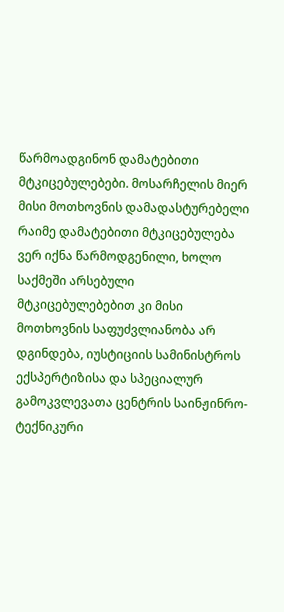წარმოადგინონ დამატებითი მტკიცებულებები. მოსარჩელის მიერ მისი მოთხოვნის დამადასტურებელი რაიმე დამატებითი მტკიცებულება ვერ იქნა წარმოდგენილი, ხოლო საქმეში არსებული მტკიცებულებებით კი მისი მოთხოვნის საფუძვლიანობა არ დგინდება, იუსტიციის სამინისტროს ექსპერტიზისა და სპეციალურ გამოკვლევათა ცენტრის საინჟინრო-ტექნიკური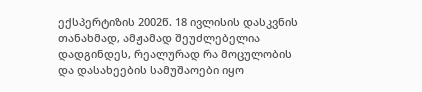ექსპერტიზის 2002წ. 18 ივლისის დასკვნის თანახმად, ამჟამად შეუძლებელია დადგინდეს, რეალურად რა მოცულობის და დასახეების სამუშაოები იყო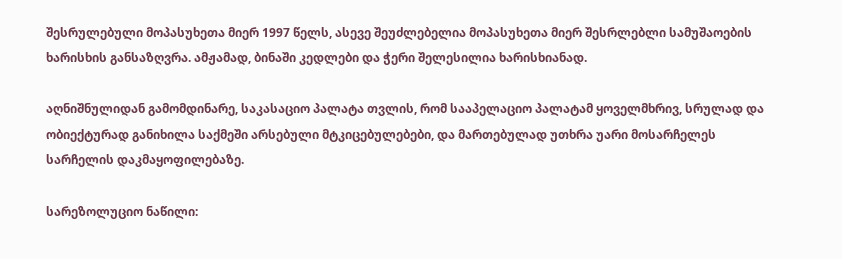შესრულებული მოპასუხეთა მიერ 1997 წელს, ასევე შეუძლებელია მოპასუხეთა მიერ შესრლებლი სამუშაოების ხარისხის განსაზღვრა. ამჟამად, ბინაში კედლები და ჭერი შელესილია ხარისხიანად.

აღნიშნულიდან გამომდინარე, საკასაციო პალატა თვლის, რომ სააპელაციო პალატამ ყოველმხრივ, სრულად და ობიექტურად განიხილა საქმეში არსებული მტკიცებულებები, და მართებულად უთხრა უარი მოსარჩელეს სარჩელის დაკმაყოფილებაზე.

სარეზოლუციო ნაწილი: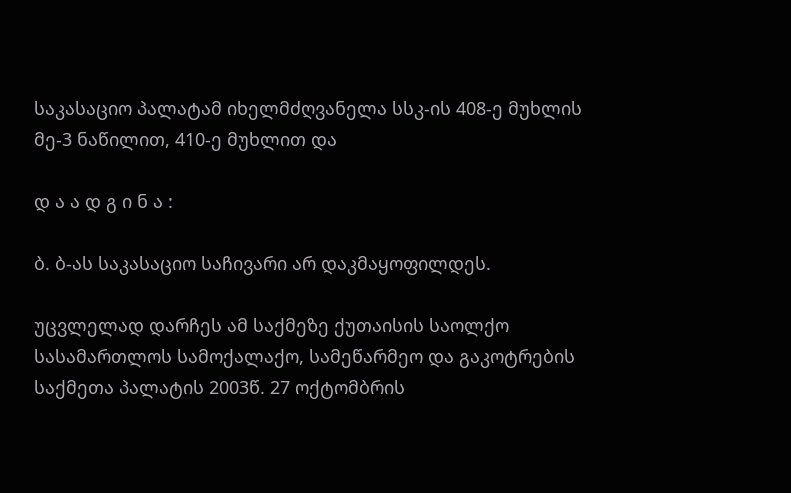საკასაციო პალატამ იხელმძღვანელა სსკ-ის 408-ე მუხლის მე-3 ნაწილით, 410-ე მუხლით და

დ ა ა დ გ ი ნ ა :

ბ. ბ-ას საკასაციო საჩივარი არ დაკმაყოფილდეს.

უცვლელად დარჩეს ამ საქმეზე ქუთაისის საოლქო სასამართლოს სამოქალაქო, სამეწარმეო და გაკოტრების საქმეთა პალატის 2003წ. 27 ოქტომბრის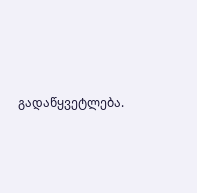გადაწყვეტლება.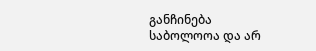განჩინება საბოლოოა და არ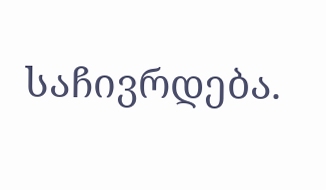საჩივრდება.